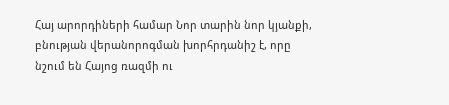Հայ արորդիների համար Նոր տարին նոր կյանքի, բնության վերանորոգման խորհրդանիշ է, որը նշում են Հայոց ռազմի ու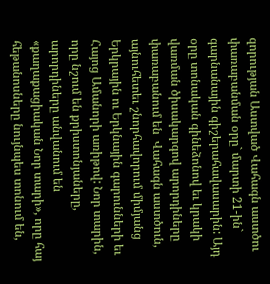զորության Աստված Վահագն աստծու փառաբանման օրը` մարտի 21-ին` գարնանային գիշերահավասարին: Այդ օրը տոնական գինեձոնով եւ կրակի վառման ծիսակարգով արորդիները փառաբանում են  Վահագն աստծուն, այնուհետեւ շնորհավորում միմյանց Երկրային ու Երկնային գարունների եւ Հայոց Ամանորի առիթով: Նոր տարին, որը նշում են քրիստոնյաները, արորդիները անվանում են «քաղաքացիական Նոր տարի», որը հայ հեթանոսները նույնպես տոնում են,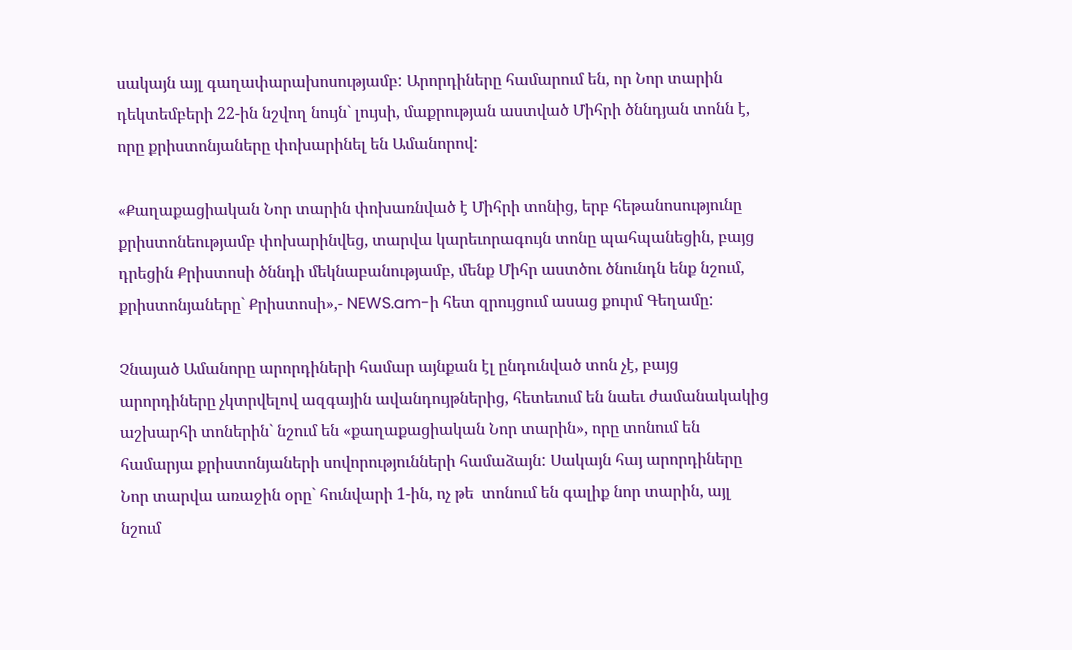սակայն այլ գաղափարախոսությամբ: Արորդիները համարում են, որ Նոր տարին դեկտեմբերի 22-ին նշվող նույն` լույսի, մաքրության աստված Միհրի ծննդյան տոնն է, որը քրիստոնյաները փոխարինել են Ամանորով:

«Քաղաքացիական Նոր տարին փոխառնված է Միհրի տոնից, երբ հեթանոսությունը քրիստոնեությամբ փոխարինվեց, տարվա կարեւորագույն տոնը պահպանեցին, բայց դրեցին Քրիստոսի ծննդի մեկնաբանությամբ, մենք Միհր աստծու ծնունդն ենք նշում, քրիստոնյաները` Քրիստոսի»,- NEWS.am-ի հետ զրույցում ասաց քուրմ Գեղամը:

Չնայած Ամանորը արորդիների համար այնքան էլ ընդունված տոն չէ, բայց արորդիները չկտրվելով ազգային ավանդույթներից, հետեւում են նաեւ ժամանակակից աշխարհի տոներին` նշում են «քաղաքացիական Նոր տարին», որը տոնում են համարյա քրիստոնյաների սովորությունների համաձայն: Սակայն հայ արորդիները Նոր տարվա առաջին օրը` հունվարի 1-ին, ոչ թե  տոնում են գալիք նոր տարին, այլ նշում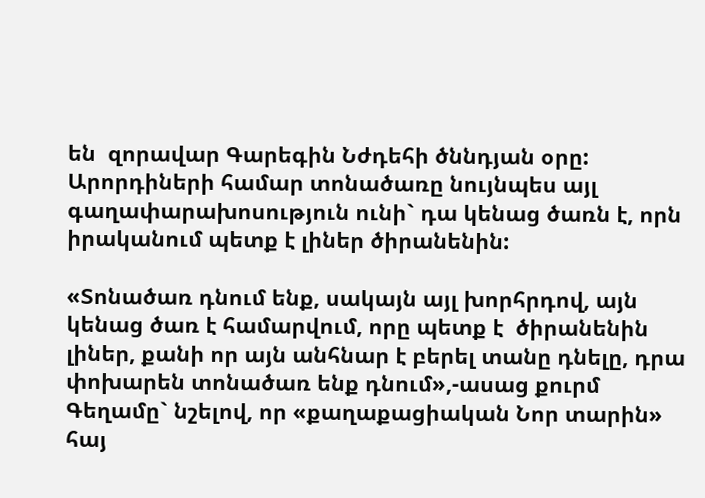են  զորավար Գարեգին Նժդեհի ծննդյան օրը: Արորդիների համար տոնածառը նույնպես այլ գաղափարախոսություն ունի` դա կենաց ծառն է, որն իրականում պետք է լիներ ծիրանենին:

«Տոնածառ դնում ենք, սակայն այլ խորհրդով, այն կենաց ծառ է համարվում, որը պետք է  ծիրանենին լիներ, քանի որ այն անհնար է բերել տանը դնելը, դրա փոխարեն տոնածառ ենք դնում»,-ասաց քուրմ Գեղամը` նշելով, որ «քաղաքացիական Նոր տարին» հայ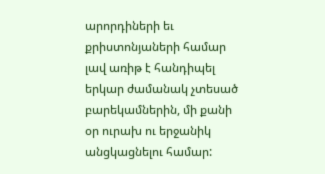արորդիների եւ քրիստոնյաների համար լավ առիթ է հանդիպել երկար ժամանակ չտեսած բարեկամներին, մի քանի օր ուրախ ու երջանիկ անցկացնելու համար: